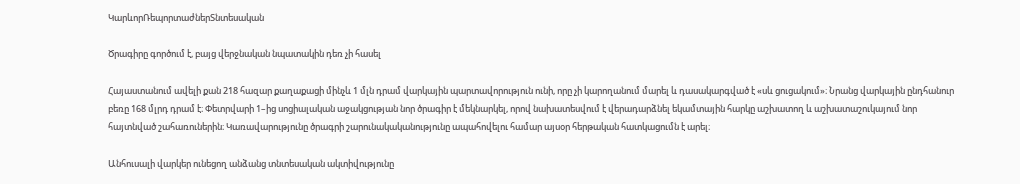ԿարևորՌեպորտաժներՏնտեսական

Ծրագիրը գործում է, բայց վերջնական նպատակին դեռ չի հասել

Հայաստանում ավելի քան 218 հազար քաղաքացի մինչև 1 մլն դրամ վարկային պարտավորություն ունի, որը չի կարողանում մարել և դասակարգված է «սև ցուցակում»։ Նրանց վարկային ընդհանուր բեռը 168 մլրդ դրամ է։ Փետրվարի 1–ից սոցիալական աջակցության նոր ծրագիր է մեկնարկել, որով նախատեսվում է վերադարձնել եկամտային հարկը աշխատող և աշխատաշուկայում նոր հայտնված շահառուներին։ Կառավարությունը ծրագրի շարունակականությունը ապահովելու համար այսօր հերթական հատկացումն է արել։

Անհուսալի վարկեր ունեցող անձանց տնտեսական ակտիվությունը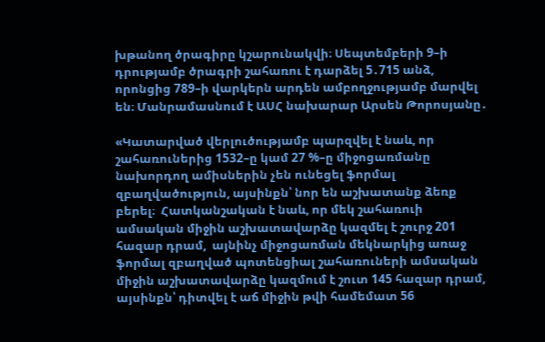խթանող ծրագիրը կշարունակվի։ Սեպտեմբերի 9–ի դրությամբ ծրագրի շահառու է դարձել 5․715 անձ, որոնցից 789–ի վարկերն արդեն ամբողջությամբ մարվել են։ Մանրամասնում է ԱՍՀ նախարար Արսեն Թորոսյանը․

«Կատարված վերլուծությամբ պարզվել է նաև, որ շահառուներից 1532–ը կամ 27 %–ը միջոցառմանը նախորդող ամիսներին չեն ունեցել ֆորմալ զբաղվածություն, այսինքն՝ նոր են աշխատանք ձեռք բերել։  Հատկանշական է նաև, որ մեկ շահառուի ամսական միջին աշխատավարձը կազմել է շուրջ 201 հազար դրամ,  այնինչ միջոցառման մեկնարկից առաջ ֆորմալ զբաղված պոտենցիալ շահառուների ամսական միջին աշխատավարձը կազմում է շուտ 145 հազար դրամ, այսինքն՝ դիտվել է աճ միջին թվի համեմատ 56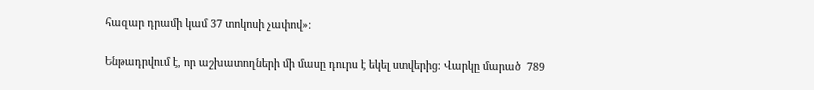հազար դրամի կամ 37 տոկոսի չափով»։

Ենթադրվում է, որ աշխատողների մի մասը դուրս է եկել ստվերից։ Վարկը մարած  789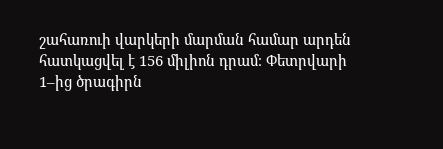շահառուի վարկերի մարման համար արդեն հատկացվել է 156 միլիոն դրամ։ Փետրվարի 1–ից ծրագիրն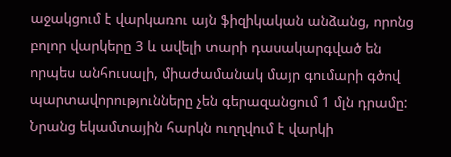աջակցում է վարկառու այն ֆիզիկական անձանց, որոնց բոլոր վարկերը 3 և ավելի տարի դասակարգված են որպես անհուսալի, միաժամանակ մայր գումարի գծով պարտավորությունները չեն գերազանցում 1 մլն դրամը: Նրանց եկամտային հարկն ուղղվում է վարկի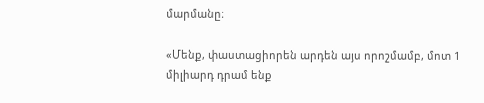մարմանը։

«Մենք, փաստացիորեն արդեն այս որոշմամբ, մոտ 1 միլիարդ դրամ ենք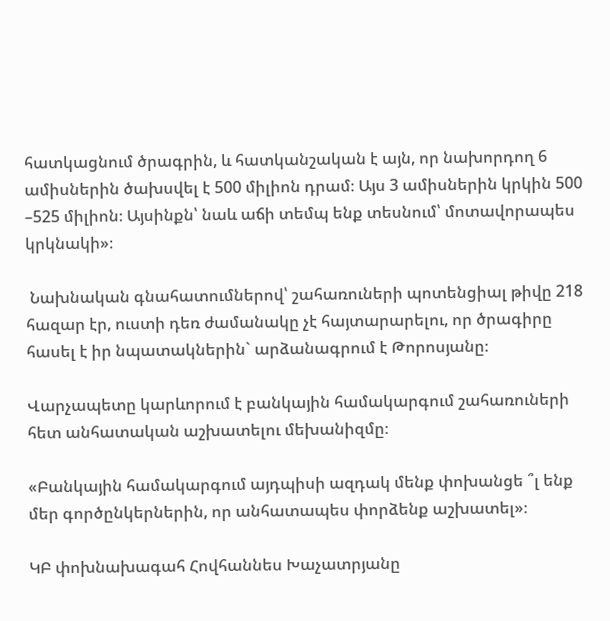հատկացնում ծրագրին, և հատկանշական է այն, որ նախորդող 6 ամիսներին ծախսվել է 500 միլիոն դրամ։ Այս 3 ամիսներին կրկին 500 –525 միլիոն։ Այսինքն՝ նաև աճի տեմպ ենք տեսնում՝ մոտավորապես կրկնակի»։

 Նախնական գնահատումներով՝ շահառուների պոտենցիալ թիվը 218 հազար էր, ուստի դեռ ժամանակը չէ հայտարարելու, որ ծրագիրը հասել է իր նպատակներին` արձանագրում է Թորոսյանը։

Վարչապետը կարևորում է բանկային համակարգում շահառուների հետ անհատական աշխատելու մեխանիզմը։

«Բանկային համակարգում այդպիսի ազդակ մենք փոխանցե ՞լ ենք մեր գործընկերներին, որ անհատապես փորձենք աշխատել»։

ԿԲ փոխնախագահ Հովհաննես Խաչատրյանը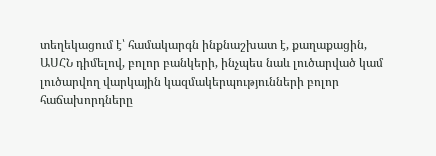տեղեկացում է՝ համակարգն ինքնաշխատ է, քաղաքացին, ԱՍՀՆ դիմելով, բոլոր բանկերի, ինչպես նաև լուծարված կամ լուծարվող վարկային կազմակերպությունների բոլոր հաճախորդները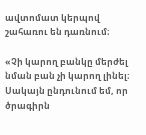ավտոմատ կերպով շահառու են դառնում։

«Չի կարող բանկը մերժել նման բան չի կարող լինել։ Սակայն ընդունում եմ, որ ծրագիրն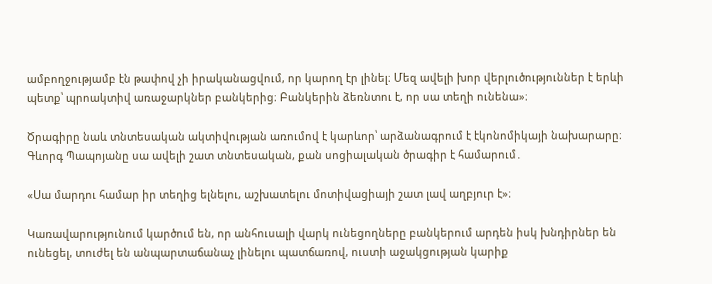ամբողջությամբ էն թափով չի իրականացվում, որ կարող էր լինել։ Մեզ ավելի խոր վերլուծություններ է երևի պետք՝ պրոակտիվ առաջարկներ բանկերից։ Բանկերին ձեռնտու է, որ սա տեղի ունենա»։

Ծրագիրը նաև տնտեսական ակտիվության առումով է կարևոր՝ արձանագրում է էկոնոմիկայի նախարարը։ Գևորգ Պապոյանը սա ավելի շատ տնտեսական, քան սոցիալական ծրագիր է համարում․

«Սա մարդու համար իր տեղից ելնելու, աշխատելու մոտիվացիայի շատ լավ աղբյուր է»։

Կառավարությունում կարծում են, որ անհուսալի վարկ ունեցողները բանկերում արդեն իսկ խնդիրներ են ունեցել, տուժել են անպարտաճանաչ լինելու պատճառով, ուստի աջակցության կարիք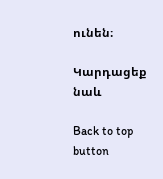ունեն։

Կարդացեք նաև

Back to top button